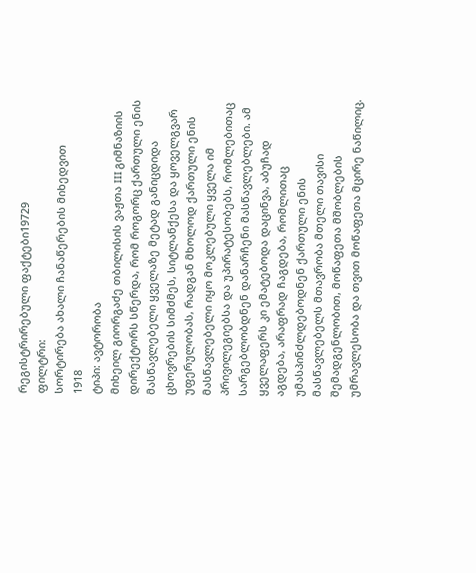რეგისტრირებული ფაქტები19729
ფილტრი:
სორტირება ახალი ჩანაწერების მიხედვით
1918
ტიპი: ავტორობა
მიხეილ გიორგაძე თბილისის ვაჟთა III გიმნაზიის დირექტორს სწერდა, რომ როგორც ქართული ენის მასწავლებელი ყველაზე მეტად განიცდიდა ცხოვრების სიმძმეს, სიტლანქესა და ყოველგვარ უფერულობას, რადგან მხოლოდ ქართული ენის მასწავლებელი იყო მოკლებული ყველა იმ პრივილეგიებსა და უპირატესობებს, რომლებითაც სარგებლობდნენ დანარჩენი მასწავლებლები. ამ ყველაფერს კი ემატებოდა დაცინვა, აბუჩად აგდება, არაფრად ჩაგდება, რომლითაც უმასპინძლდებოდნენ ქართული ენის მასწავლებელს მთავრობა მთელი თავისი შემადგენლობით, მოწაფეთა მშობლების უმრავლესობა და თვით მოწაფეთა მცირე ნაწილიც.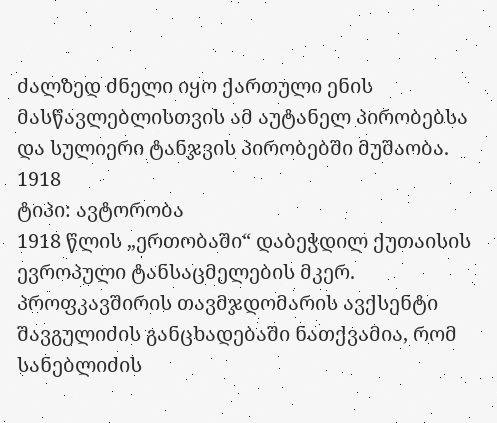ძალზედ ძნელი იყო ქართული ენის მასწავლებლისთვის ამ აუტანელ პირობებსა და სულიერი ტანჯვის პირობებში მუშაობა.
1918
ტიპი: ავტორობა
1918 წლის „ერთობაში“ დაბეჭდილ ქუთაისის ევროპული ტანსაცმელების მკერ. პროფკავშირის თავმჯდომარის ავქსენტი შავგულიძის განცხადებაში ნათქვამია, რომ სანებლიძის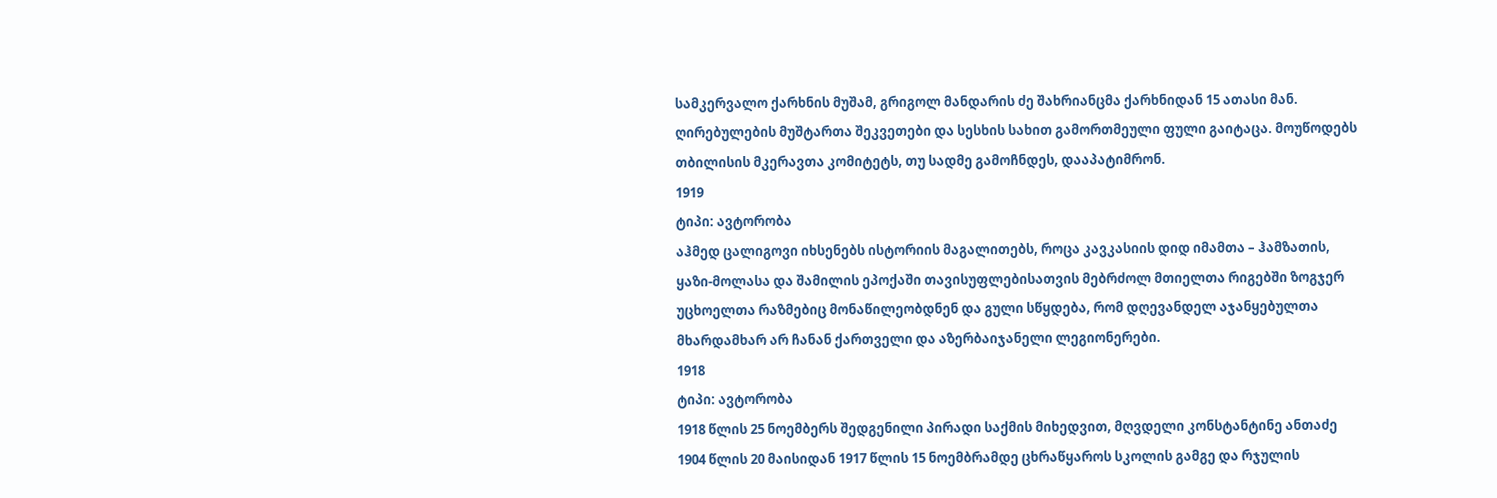სამკერვალო ქარხნის მუშამ, გრიგოლ მანდარის ძე შახრიანცმა ქარხნიდან 15 ათასი მან. ღირებულების მუშტართა შეკვეთები და სესხის სახით გამორთმეული ფული გაიტაცა. მოუწოდებს თბილისის მკერავთა კომიტეტს, თუ სადმე გამოჩნდეს, დააპატიმრონ.
1919
ტიპი: ავტორობა
აჰმედ ცალიგოვი იხსენებს ისტორიის მაგალითებს, როცა კავკასიის დიდ იმამთა – ჰამზათის, ყაზი-მოლასა და შამილის ეპოქაში თავისუფლებისათვის მებრძოლ მთიელთა რიგებში ზოგჯერ უცხოელთა რაზმებიც მონაწილეობდნენ და გული სწყდება, რომ დღევანდელ აჯანყებულთა მხარდამხარ არ ჩანან ქართველი და აზერბაიჯანელი ლეგიონერები.
1918
ტიპი: ავტორობა
1918 წლის 25 ნოემბერს შედგენილი პირადი საქმის მიხედვით, მღვდელი კონსტანტინე ანთაძე 1904 წლის 20 მაისიდან 1917 წლის 15 ნოემბრამდე ცხრაწყაროს სკოლის გამგე და რჯულის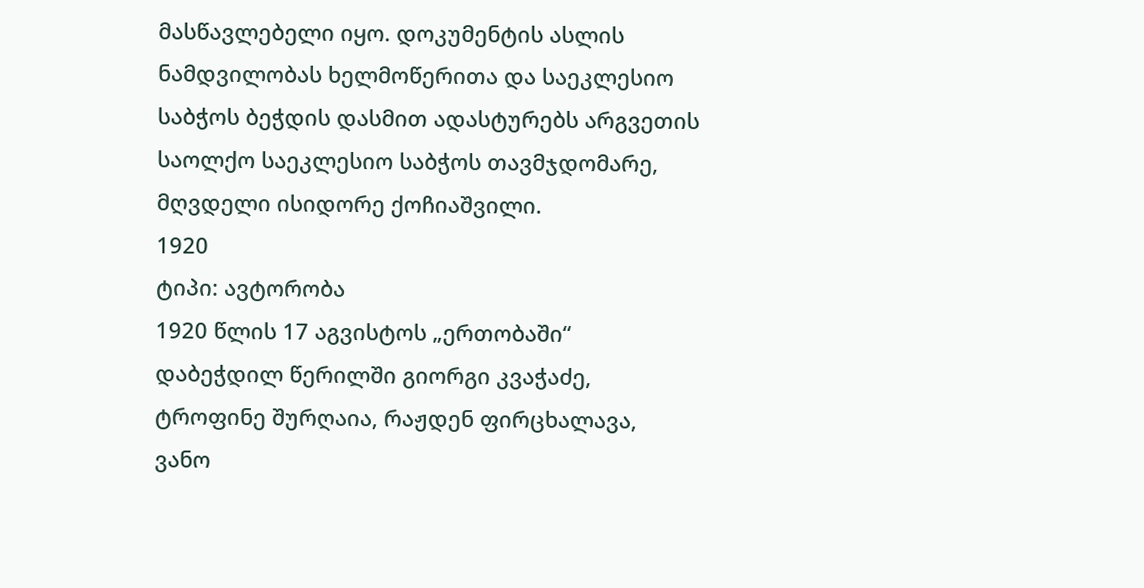მასწავლებელი იყო. დოკუმენტის ასლის ნამდვილობას ხელმოწერითა და საეკლესიო საბჭოს ბეჭდის დასმით ადასტურებს არგვეთის საოლქო საეკლესიო საბჭოს თავმჯდომარე, მღვდელი ისიდორე ქოჩიაშვილი.
1920
ტიპი: ავტორობა
1920 წლის 17 აგვისტოს „ერთობაში“ დაბეჭდილ წერილში გიორგი კვაჭაძე, ტროფინე შურღაია, რაჟდენ ფირცხალავა, ვანო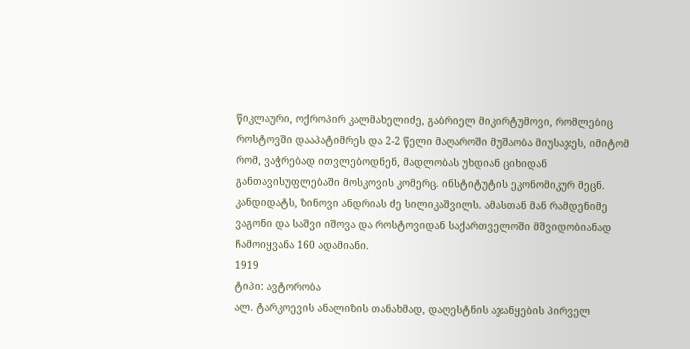წიკლაური, ოქროპირ კალმახელიძე, გაბრიელ მიკირტუმოვი, რომლებიც როსტოვში დააპატიმრეს და 2-2 წელი მაღაროში მუშაობა მიუსაჯეს, იმიტომ რომ, ვაჭრებად ითვლებოდნენ, მადლობას უხდიან ციხიდან განთავისუფლებაში მოსკოვის კომერც. ინსტიტუტის ეკონომიკურ მეცნ. კანდიდატს, ზინოვი ანდრიას ძე სილიკაშვილს. ამასთან მან რამდენიმე ვაგონი და საშვი იშოვა და როსტოვიდან საქართველოში მშვიდობიანად ჩამოიყვანა 160 ადამიანი.
1919
ტიპი: ავტორობა
ალ. ტარკოევის ანალიზის თანახმად, დაღესტნის აჯანყების პირველ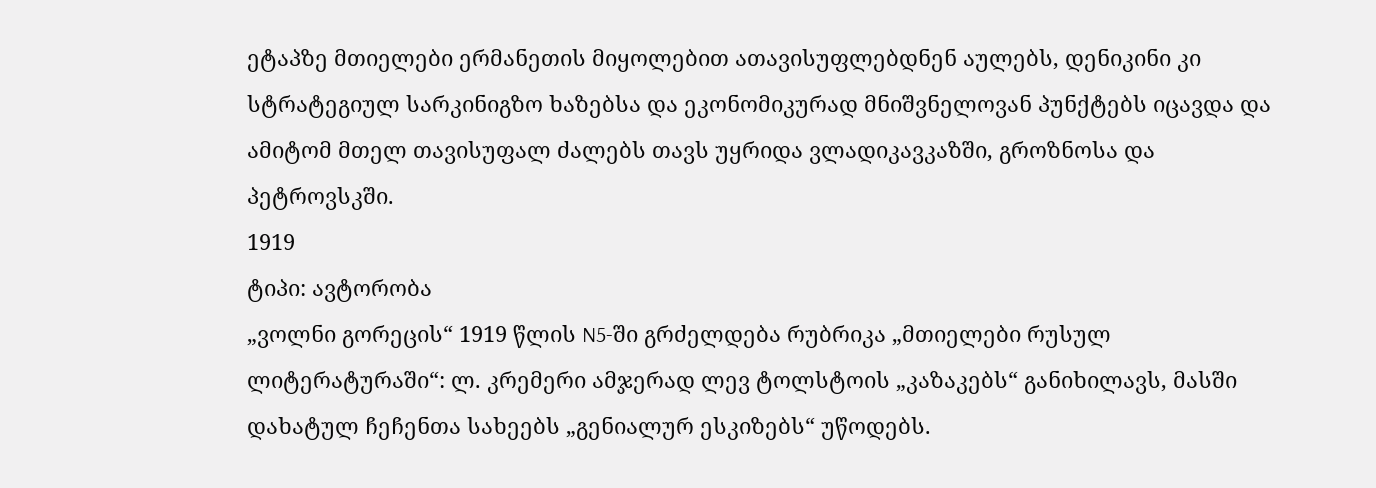ეტაპზე მთიელები ერმანეთის მიყოლებით ათავისუფლებდნენ აულებს, დენიკინი კი სტრატეგიულ სარკინიგზო ხაზებსა და ეკონომიკურად მნიშვნელოვან პუნქტებს იცავდა და ამიტომ მთელ თავისუფალ ძალებს თავს უყრიდა ვლადიკავკაზში, გროზნოსა და პეტროვსკში.
1919
ტიპი: ავტორობა
„ვოლნი გორეცის“ 1919 წლის N5-ში გრძელდება რუბრიკა „მთიელები რუსულ ლიტერატურაში“: ლ. კრემერი ამჯერად ლევ ტოლსტოის „კაზაკებს“ განიხილავს, მასში დახატულ ჩეჩენთა სახეებს „გენიალურ ესკიზებს“ უწოდებს.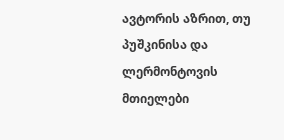ავტორის აზრით, თუ პუშკინისა და ლერმონტოვის მთიელები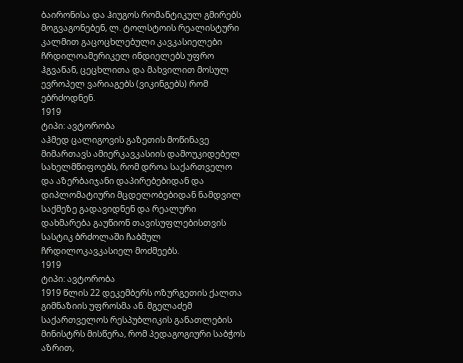ბაირონისა და ჰიუგოს რომანტიკულ გმირებს მოგვაგონებენ, ლ. ტოლსტოის რეალისტური კალმით გაცოცხლებული კავკასიელები ჩრდილოამერიკელ ინდიელებს უფრო ჰგვანან, ცეცხლითა და მახვილით მოსულ ევროპელ ვარიაგებს (ვიკინგებს) რომ ებრძოდნენ.
1919
ტიპი: ავტორობა
აჰმედ ცალიგოვის გაზეთის მოწინავე მიმართავს ამიერკავკასიის დამოუკიდებელ სახელმწიფოებს, რომ დროა საქართველო და აზერბაიჯანი დაპირებებიდან და დიპლომატიური მცდელობებიდან ნამდვილ საქმეზე გადავიდნენ და რეალური დახმარება გაუწიონ თავისუფლებისთვის სასტიკ ბრძოლაში ჩაბმულ ჩრდილოკავკასიელ მოძმეებს.
1919
ტიპი: ავტორობა
1919 წლის 22 დეკემბერს ოზურგეთის ქალთა გიმნაზიის უფროსმა ან. მგელაძემ საქართველოს რესპუბლიკის განათლების მინისტრს მისწერა, რომ პედაგოგიური საბჭოს აზრით,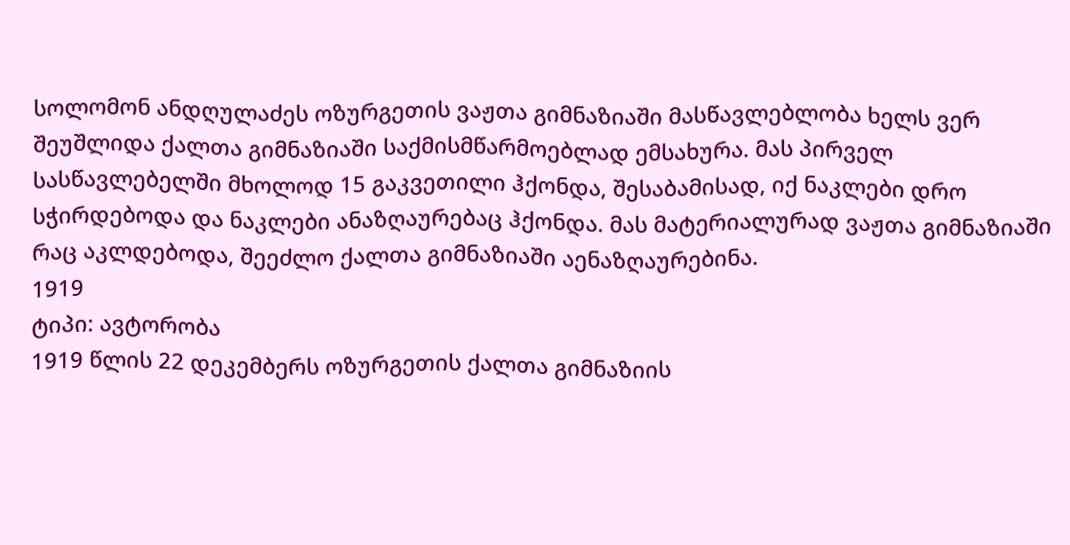სოლომონ ანდღულაძეს ოზურგეთის ვაჟთა გიმნაზიაში მასწავლებლობა ხელს ვერ შეუშლიდა ქალთა გიმნაზიაში საქმისმწარმოებლად ემსახურა. მას პირველ სასწავლებელში მხოლოდ 15 გაკვეთილი ჰქონდა, შესაბამისად, იქ ნაკლები დრო სჭირდებოდა და ნაკლები ანაზღაურებაც ჰქონდა. მას მატერიალურად ვაჟთა გიმნაზიაში რაც აკლდებოდა, შეეძლო ქალთა გიმნაზიაში აენაზღაურებინა.
1919
ტიპი: ავტორობა
1919 წლის 22 დეკემბერს ოზურგეთის ქალთა გიმნაზიის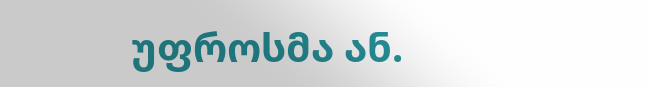უფროსმა ან.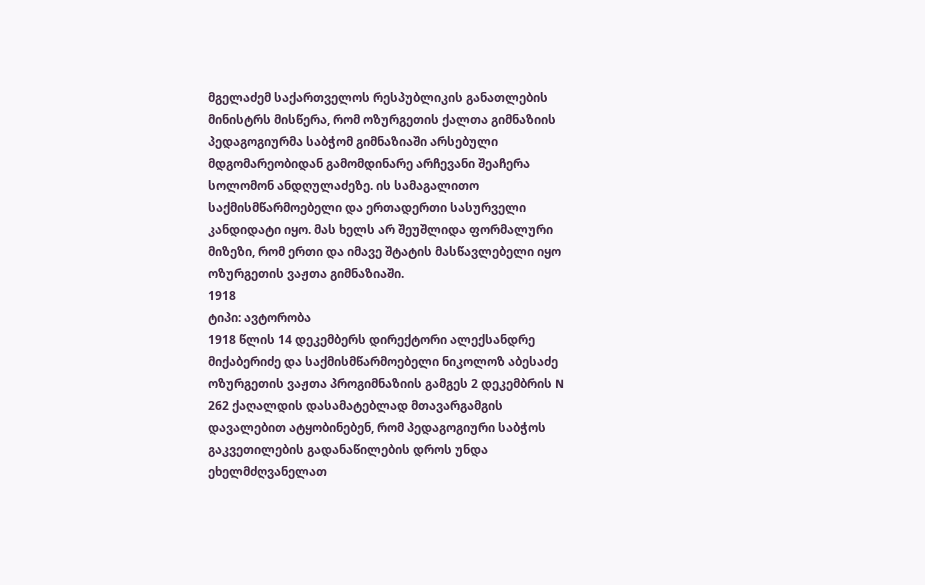მგელაძემ საქართველოს რესპუბლიკის განათლების მინისტრს მისწერა, რომ ოზურგეთის ქალთა გიმნაზიის პედაგოგიურმა საბჭომ გიმნაზიაში არსებული მდგომარეობიდან გამომდინარე არჩევანი შეაჩერა სოლომონ ანდღულაძეზე. ის სამაგალითო საქმისმწარმოებელი და ერთადერთი სასურველი კანდიდატი იყო. მას ხელს არ შეუშლიდა ფორმალური მიზეზი, რომ ერთი და იმავე შტატის მასწავლებელი იყო ოზურგეთის ვაჟთა გიმნაზიაში.
1918
ტიპი: ავტორობა
1918 წლის 14 დეკემბერს დირექტორი ალექსანდრე მიქაბერიძე და საქმისმწარმოებელი ნიკოლოზ აბესაძე ოზურგეთის ვაჟთა პროგიმნაზიის გამგეს 2 დეკემბრის N 262 ქაღალდის დასამატებლად მთავარგამგის დავალებით ატყობინებენ, რომ პედაგოგიური საბჭოს გაკვეთილების გადანაწილების დროს უნდა ეხელმძღვანელათ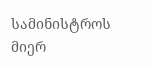სამინისტროს მიერ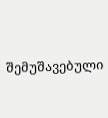შემუშავებული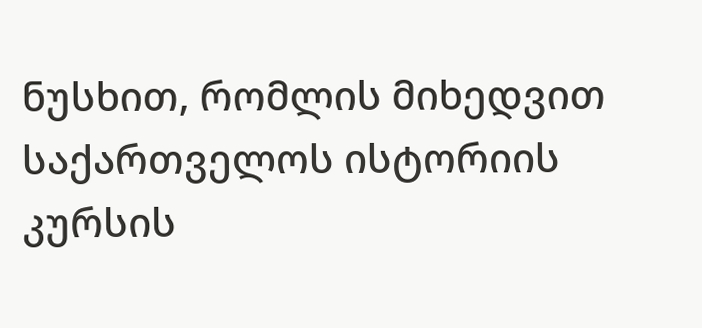ნუსხით, რომლის მიხედვით საქართველოს ისტორიის კურსის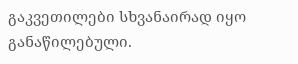გაკვეთილები სხვანაირად იყო განაწილებული.